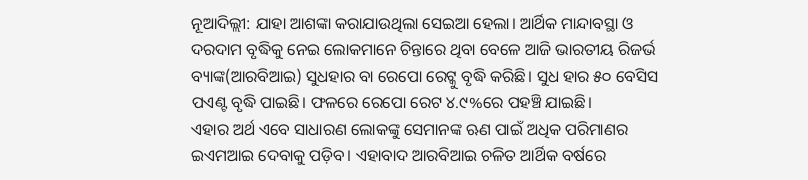ନୂଆଦିଲ୍ଲୀ: ଯାହା ଆଶଙ୍କା କରାଯାଉଥିଲା ସେଇଆ ହେଲା। ଆର୍ଥିକ ମାନ୍ଦାବସ୍ଥା ଓ ଦରଦାମ ବୃଦ୍ଧିକୁ ନେଇ ଲୋକମାନେ ଚିନ୍ତାରେ ଥିବା ବେଳେ ଆଜି ଭାରତୀୟ ରିଜର୍ଭ ବ୍ୟାଙ୍କ(ଆରବିଆଇ) ସୁଧହାର ବା ରେପୋ ରେଟ୍କୁ ବୃଦ୍ଧି କରିଛି। ସୁଧ ହାର ୫୦ ବେସିସ ପଏଣ୍ଟ ବୃଦ୍ଧି ପାଇଛି। ଫଳରେ ରେପୋ ରେଟ ୪.୯%ରେ ପହଞ୍ଚି ଯାଇଛି।
ଏହାର ଅର୍ଥ ଏବେ ସାଧାରଣ ଲୋକଙ୍କୁ ସେମାନଙ୍କ ଋଣ ପାଇଁ ଅଧିକ ପରିମାଣର ଇଏମଆଇ ଦେବାକୁ ପଡ଼ିବ। ଏହାବାଦ ଆରବିଆଇ ଚଳିତ ଆର୍ଥିକ ବର୍ଷରେ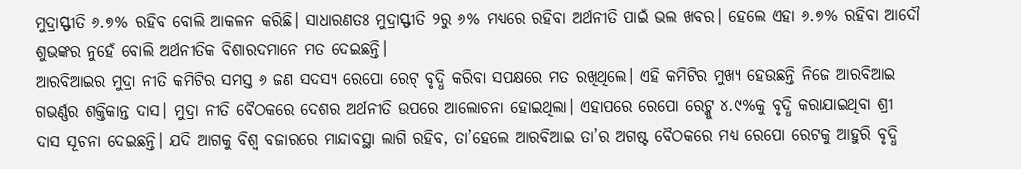ମୁଦ୍ରାସ୍ଫୀତି ୬.୭% ରହିବ ବୋଲି ଆକଳନ କରିଛି। ସାଧାରଣତଃ ମୁଦ୍ରାସ୍ଫୀତି ୨ରୁ ୬% ମଧ୍ୟରେ ରହିବା ଅର୍ଥନୀତି ପାଇଁ ଭଲ ଖବର। ହେଲେ ଏହା ୬.୭% ରହିବା ଆଦୌ ଶୁଭଙ୍କର ନୁହେଁ ବୋଲି ଅର୍ଥନୀତିକ ବିଶାରଦମାନେ ମତ ଦେଇଛନ୍ତି।
ଆରବିଆଇର ମୁଦ୍ରା ନୀତି କମିଟିର ସମସ୍ତ ୬ ଜଣ ସଦସ୍ୟ ରେପୋ ରେଟ୍ ବୃଦ୍ଧି କରିବା ସପକ୍ଷରେ ମତ ରଖିଥିଲେ। ଏହି କମିଟିର ମୁଖ୍ୟ ହେଉଛନ୍ତି ନିଜେ ଆରବିଆଇ ଗଭର୍ଣ୍ଣର ଶକ୍ତିକାନ୍ତ ଦାସ। ମୁଦ୍ରା ନୀତି ବୈଠକରେ ଦେଶର ଅର୍ଥନୀତି ଉପରେ ଆଲୋଚନା ହୋଇଥିଲା। ଏହାପରେ ରେପୋ ରେଟ୍କୁ ୪.୯%କୁ ବୃଦ୍ଧି କରାଯାଇଥିବା ଶ୍ରୀ ଦାସ ସୂଚନା ଦେଇଛନ୍ତି। ଯଦି ଆଗକୁ ବିଶ୍ୱ ବଜାରରେ ମାନ୍ଦାବସ୍ଥା ଲାଗି ରହିବ, ତା’ହେଲେ ଆରବିଆଇ ତା’ର ଅଗଷ୍ଟ ବୈଠକରେ ମଧ୍ୟ ରେପୋ ରେଟକୁ ଆହୁରି ବୃଦ୍ଧି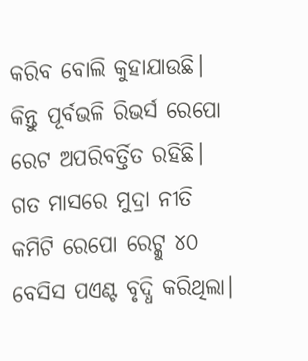କରିବ ବୋଲି କୁହାଯାଉଛି। କିନ୍ତୁ ପୂର୍ବଭଳି ରିଭର୍ସ ରେପୋ ରେଟ ଅପରିବର୍ତ୍ତିତ ରହିଛି। ଗତ ମାସରେ ମୁଦ୍ରା ନୀତି କମିଟି ରେପୋ ରେଟ୍କୁ ୪୦ ବେସିସ ପଏଣ୍ଟ ବୃଦ୍ଧି କରିଥିଲା।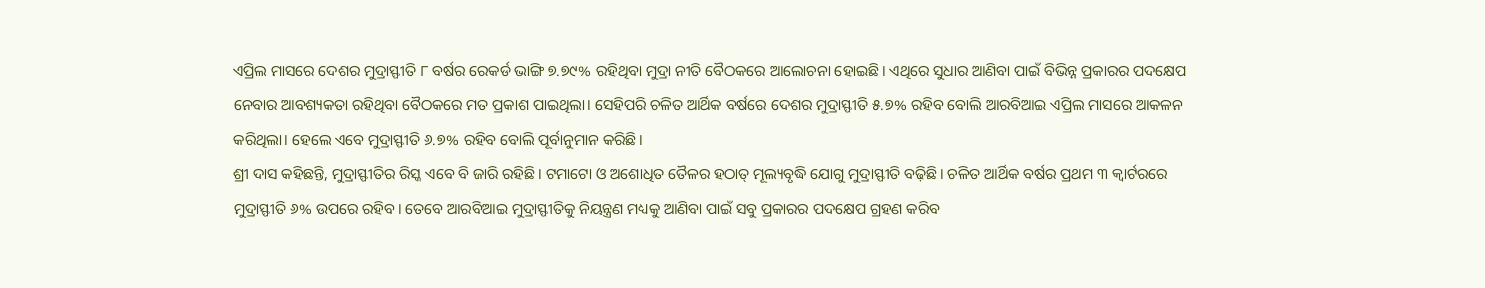ଏପ୍ରିଲ ମାସରେ ଦେଶର ମୁଦ୍ରାସ୍ଫୀତି ୮ ବର୍ଷର ରେକର୍ଡ ଭାଙ୍ଗି ୭.୭୯% ରହିଥିବା ମୁଦ୍ରା ନୀତି ବୈଠକରେ ଆଲୋଚନା ହୋଇଛି। ଏଥିରେ ସୁଧାର ଆଣିବା ପାଇଁ ବିଭିନ୍ନ ପ୍ରକାରର ପଦକ୍ଷେପ ନେବାର ଆବଶ୍ୟକତା ରହିଥିବା ବୈଠକରେ ମତ ପ୍ରକାଶ ପାଇଥିଲା। ସେହିପରି ଚଳିତ ଆର୍ଥିକ ବର୍ଷରେ ଦେଶର ମୁଦ୍ରାସ୍ଫୀତି ୫.୭% ରହିବ ବୋଲି ଆରବିଆଇ ଏପ୍ରିଲ ମାସରେ ଆକଳନ କରିଥିଲା। ହେଲେ ଏବେ ମୁଦ୍ରାସ୍ଫୀତି ୬.୭% ରହିବ ବୋଲି ପୂର୍ବାନୁମାନ କରିଛି।
ଶ୍ରୀ ଦାସ କହିଛନ୍ତି, ମୁଦ୍ରାସ୍ଫୀତିର ରିସ୍କ ଏବେ ବି ଜାରି ରହିଛି। ଟମାଟୋ ଓ ଅଶୋଧିତ ତୈଳର ହଠାତ୍ ମୂଲ୍ୟବୃଦ୍ଧି ଯୋଗୁ ମୁଦ୍ରାସ୍ଫୀତି ବଢ଼ିଛି। ଚଳିତ ଆର୍ଥିକ ବର୍ଷର ପ୍ରଥମ ୩ କ୍ୱାର୍ଟରରେ ମୁଦ୍ରାସ୍ଫୀତି ୬% ଉପରେ ରହିବ। ତେବେ ଆରବିଆଇ ମୁଦ୍ରାସ୍ଫୀତିକୁ ନିୟନ୍ତ୍ରଣ ମଧ୍ୟକୁ ଆଣିବା ପାଇଁ ସବୁ ପ୍ରକାରର ପଦକ୍ଷେପ ଗ୍ରହଣ କରିବ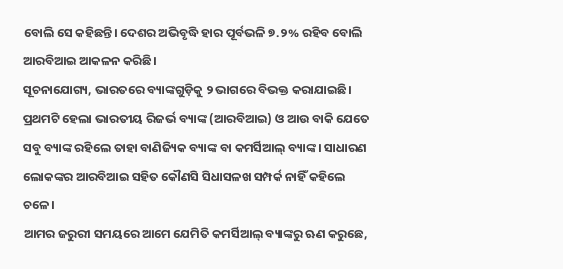ବୋଲି ସେ କହିଛନ୍ତି। ଦେଶର ଅଭିବୃଦ୍ଧି ହାର ପୂର୍ବଭଳି ୭.୨% ରହିବ ବୋଲି ଆରବିଆଇ ଆକଳନ କରିଛି।
ସୂଚନାଯୋଗ୍ୟ, ଭାରତରେ ବ୍ୟାଙ୍କଗୁଡ଼ିକୁ ୨ ଭାଗରେ ବିଭକ୍ତ କରାଯାଇଛି। ପ୍ରଥମଟି ହେଲା ଭାରତୀୟ ରିଜର୍ଭ ବ୍ୟାଙ୍କ (ଆରବିଆଇ) ଓ ଆଉ ବାକି ଯେତେ ସବୁ ବ୍ୟାଙ୍କ ରହିଲେ ତାହା ବାଣିଜ୍ୟିକ ବ୍ୟାଙ୍କ ବା କମର୍ସିଆଲ୍ ବ୍ୟାଙ୍କ। ସାଧାରଣ ଲୋକଙ୍କର ଆରବିଆଇ ସହିତ କୌଣସି ସିଧାସଳଖ ସମ୍ପର୍କ ନାହିଁ କହିଲେ ଚଳେ।
ଆମର ଜରୁରୀ ସମୟରେ ଆମେ ଯେମିତି କମର୍ସିଆଲ୍ ବ୍ୟାଙ୍କରୁ ଋଣ କରୁଛେ,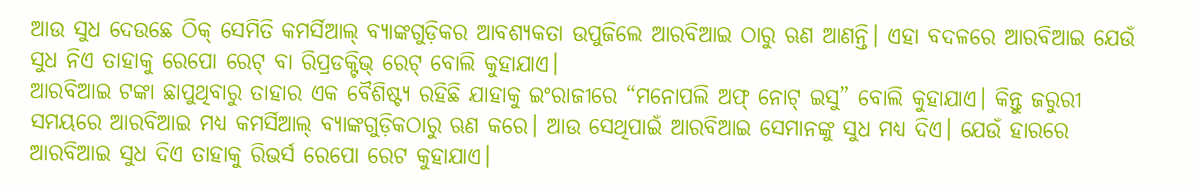ଆଉ ସୁଧ ଦେଉଛେ ଠିକ୍ ସେମିତି କମର୍ସିଆଲ୍ ବ୍ୟାଙ୍କଗୁଡ଼ିକର ଆବଶ୍ୟକତା ଉପୁଜିଲେ ଆରବିଆଇ ଠାରୁ ଋଣ ଆଣନ୍ତି। ଏହା ବଦଳରେ ଆରବିଆଇ ଯେଉଁ ସୁଧ ନିଏ ତାହାକୁ ରେପୋ ରେଟ୍ ବା ରିପ୍ରଡକ୍ଟିଭ୍ ରେଟ୍ ବୋଲି କୁହାଯାଏ।
ଆରବିଆଇ ଟଙ୍କା ଛାପୁଥିବାରୁ ତାହାର ଏକ ବୈଶିଷ୍ଟ୍ୟ ରହିଛି ଯାହାକୁ ଇଂରାଜୀରେ “ମନୋପଲି ଅଫ୍ ନୋଟ୍ ଇସୁ” ବୋଲି କୁହାଯାଏ। କିନ୍ତୁ ଜରୁରୀ ସମୟରେ ଆରବିଆଇ ମଧ୍ୟ କମର୍ସିଆଲ୍ ବ୍ୟାଙ୍କଗୁଡ଼ିକଠାରୁ ଋଣ କରେ। ଆଉ ସେଥିପାଇଁ ଆରବିଆଇ ସେମାନଙ୍କୁ ସୁଧ ମଧ୍ୟ ଦିଏ। ଯେଉଁ ହାରରେ ଆରବିଆଇ ସୁଧ ଦିଏ ତାହାକୁ ରିଭର୍ସ ରେପୋ ରେଟ କୁହାଯାଏ।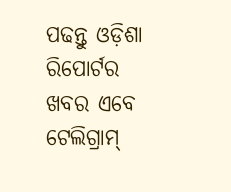ପଢନ୍ତୁ ଓଡ଼ିଶା ରିପୋର୍ଟର ଖବର ଏବେ ଟେଲିଗ୍ରାମ୍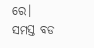ରେ। ସମସ୍ତ ବଡ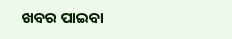ଖବର ପାଇବା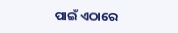ପାଇଁ ଏଠାରେ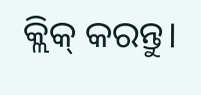କ୍ଲିକ୍ କରନ୍ତୁ।